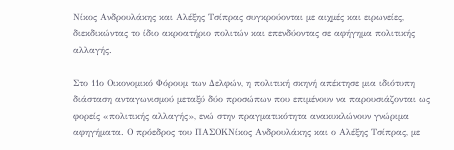Νίκος Ανδρουλάκης και Αλέξης Τσίπρας συγκρούονται με αιχμές και ειρωνείες, διεκδικώντας το ίδιο ακροατήριο πολιτών και επενδύοντας σε αφήγημα πολιτικής αλλαγής.

Στο 11ο Οικονομικό Φόρουμ των Δελφών, η πολιτική σκηνή απέκτησε μια ιδιότυπη διάσταση ανταγωνισμού μεταξύ δύο προσώπων που επιμένουν να παρουσιάζονται ως φορείς «πολιτικής αλλαγής», ενώ στην πραγματικότητα ανακυκλώνουν γνώριμα αφηγήματα. Ο πρόεδρος του ΠΑΣΟΚΝίκος Ανδρουλάκης και ο Αλέξης Τσίπρας, με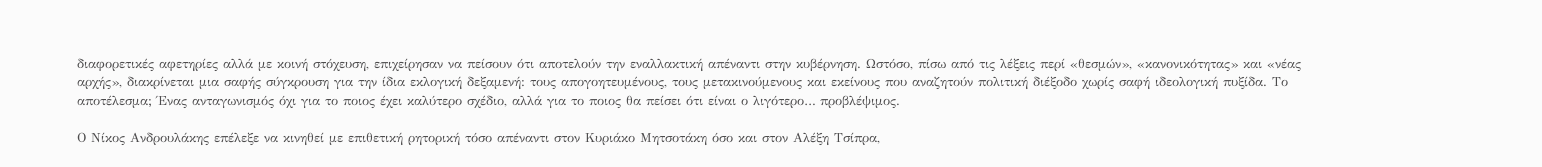διαφορετικές αφετηρίες αλλά με κοινή στόχευση, επιχείρησαν να πείσουν ότι αποτελούν την εναλλακτική απέναντι στην κυβέρνηση. Ωστόσο, πίσω από τις λέξεις περί «θεσμών», «κανονικότητας» και «νέας αρχής», διακρίνεται μια σαφής σύγκρουση για την ίδια εκλογική δεξαμενή: τους απογοητευμένους, τους μετακινούμενους και εκείνους που αναζητούν πολιτική διέξοδο χωρίς σαφή ιδεολογική πυξίδα. Το αποτέλεσμα; Ένας ανταγωνισμός όχι για το ποιος έχει καλύτερο σχέδιο, αλλά για το ποιος θα πείσει ότι είναι ο λιγότερο… προβλέψιμος.

Ο Νίκος Ανδρουλάκης επέλεξε να κινηθεί με επιθετική ρητορική τόσο απέναντι στον Κυριάκο Μητσοτάκη όσο και στον Αλέξη Τσίπρα,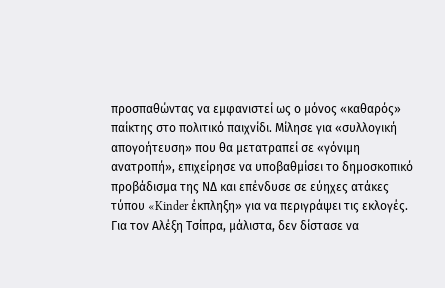προσπαθώντας να εμφανιστεί ως ο μόνος «καθαρός» παίκτης στο πολιτικό παιχνίδι. Μίλησε για «συλλογική απογοήτευση» που θα μετατραπεί σε «γόνιμη ανατροπή», επιχείρησε να υποβαθμίσει το δημοσκοπικό προβάδισμα της ΝΔ και επένδυσε σε εύηχες ατάκες τύπου «Kinder έκπληξη» για να περιγράψει τις εκλογές. Για τον Αλέξη Τσίπρα, μάλιστα, δεν δίστασε να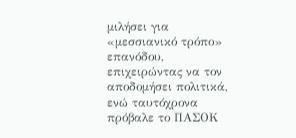μιλήσει για «μεσσιανικό τρόπο» επανόδου, επιχειρώντας να τον αποδομήσει πολιτικά, ενώ ταυτόχρονα πρόβαλε το ΠΑΣΟΚ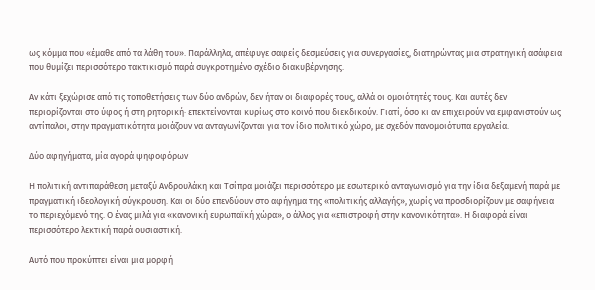ως κόμμα που «έμαθε από τα λάθη του». Παράλληλα, απέφυγε σαφείς δεσμεύσεις για συνεργασίες, διατηρώντας μια στρατηγική ασάφεια που θυμίζει περισσότερο τακτικισμό παρά συγκροτημένο σχέδιο διακυβέρνησης.

Αν κάτι ξεχώρισε από τις τοποθετήσεις των δύο ανδρών, δεν ήταν οι διαφορές τους, αλλά οι ομοιότητές τους. Και αυτές δεν περιορίζονται στο ύφος ή στη ρητορική· επεκτείνονται κυρίως στο κοινό που διεκδικούν. Γιατί, όσο κι αν επιχειρούν να εμφανιστούν ως αντίπαλοι, στην πραγματικότητα μοιάζουν να ανταγωνίζονται για τον ίδιο πολιτικό χώρο, με σχεδόν πανομοιότυπα εργαλεία.

Δύο αφηγήματα, μία αγορά ψηφοφόρων

Η πολιτική αντιπαράθεση μεταξύ Ανδρουλάκη και Τσίπρα μοιάζει περισσότερο με εσωτερικό ανταγωνισμό για την ίδια δεξαμενή παρά με πραγματική ιδεολογική σύγκρουση. Και οι δύο επενδύουν στο αφήγημα της «πολιτικής αλλαγής», χωρίς να προσδιορίζουν με σαφήνεια το περιεχόμενό της. Ο ένας μιλά για «κανονική ευρωπαϊκή χώρα», ο άλλος για «επιστροφή στην κανονικότητα». Η διαφορά είναι περισσότερο λεκτική παρά ουσιαστική.

Αυτό που προκύπτει είναι μια μορφή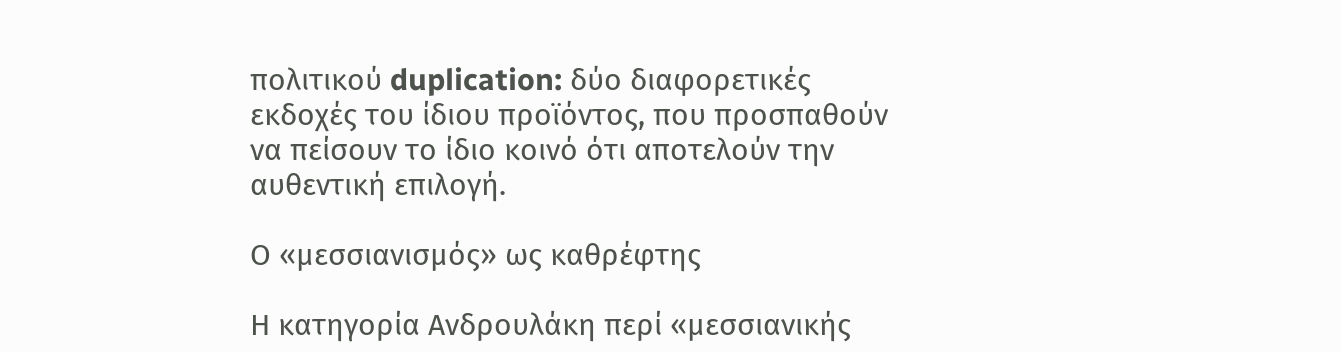πολιτικού duplication: δύο διαφορετικές εκδοχές του ίδιου προϊόντος, που προσπαθούν να πείσουν το ίδιο κοινό ότι αποτελούν την αυθεντική επιλογή.

Ο «μεσσιανισμός» ως καθρέφτης

Η κατηγορία Ανδρουλάκη περί «μεσσιανικής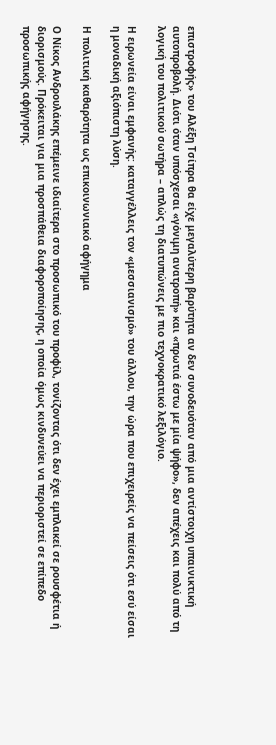επιστροφής» του Αλέξη Τσίπρα θα είχε μεγαλύτερη βαρύτητα αν δεν συνοδευόταν από μια αντίστοιχη υπαινικτική αυτοπροβολή. Διότι όταν υπόσχεσαι «γόνιμη ανατροπή» και «πρωτιά έστω με μία ψήφο», δεν απέχεις και πολύ από τη λογική του πολιτικού σωτήρα – απλώς τη διατυπώνεις με πιο τεχνοκρατικό λεξιλόγιο.

Η ειρωνεία είναι εμφανής: καταγγέλλεις τον «μεσσιανισμό» του άλλου, την ώρα που επιχειρείς να πείσεις ότι εσύ είσαι η μοναδική αξιόπιστη λύση.

Η πολιτική καθαρότητα ως επικοινωνιακό αφήγημα

Ο Νίκος Ανδρουλάκης επέμεινε ιδιαίτερα στο προσωπικό του προφίλ, τονίζοντας ότι δεν έχει εμπλακεί σε ρουσφέτια ή διορισμούς. Πρόκειται για μια προσπάθεια διαφοροποίησης, η οποία όμως κινδυνεύει να περιοριστεί σε επίπεδο προσωπικής αφήγησης.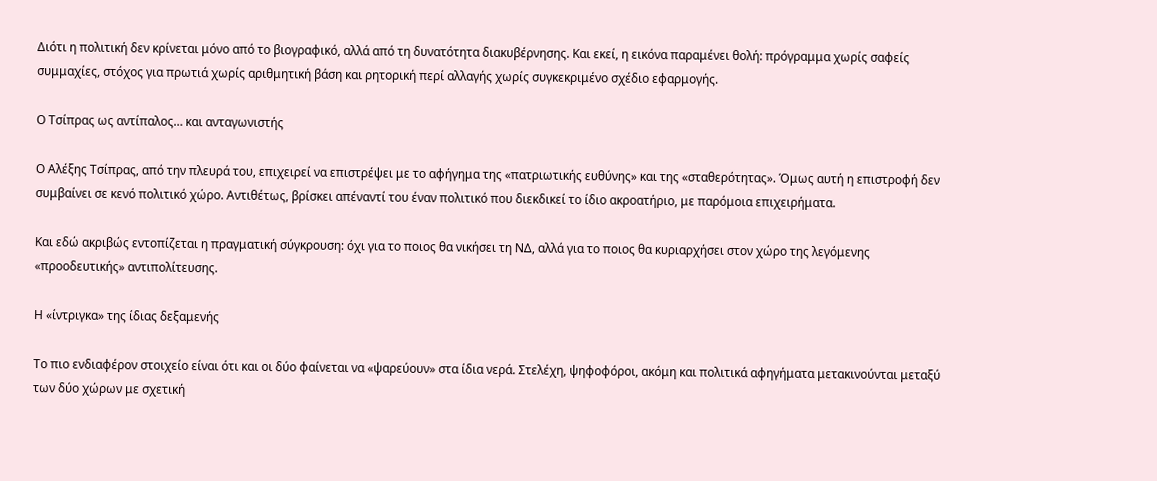Διότι η πολιτική δεν κρίνεται μόνο από το βιογραφικό, αλλά από τη δυνατότητα διακυβέρνησης. Και εκεί, η εικόνα παραμένει θολή: πρόγραμμα χωρίς σαφείς συμμαχίες, στόχος για πρωτιά χωρίς αριθμητική βάση και ρητορική περί αλλαγής χωρίς συγκεκριμένο σχέδιο εφαρμογής.

Ο Τσίπρας ως αντίπαλος… και ανταγωνιστής

Ο Αλέξης Τσίπρας, από την πλευρά του, επιχειρεί να επιστρέψει με το αφήγημα της «πατριωτικής ευθύνης» και της «σταθερότητας». Όμως αυτή η επιστροφή δεν συμβαίνει σε κενό πολιτικό χώρο. Αντιθέτως, βρίσκει απέναντί του έναν πολιτικό που διεκδικεί το ίδιο ακροατήριο, με παρόμοια επιχειρήματα.

Και εδώ ακριβώς εντοπίζεται η πραγματική σύγκρουση: όχι για το ποιος θα νικήσει τη ΝΔ, αλλά για το ποιος θα κυριαρχήσει στον χώρο της λεγόμενης «προοδευτικής» αντιπολίτευσης.

Η «ίντριγκα» της ίδιας δεξαμενής

Το πιο ενδιαφέρον στοιχείο είναι ότι και οι δύο φαίνεται να «ψαρεύουν» στα ίδια νερά. Στελέχη, ψηφοφόροι, ακόμη και πολιτικά αφηγήματα μετακινούνται μεταξύ των δύο χώρων με σχετική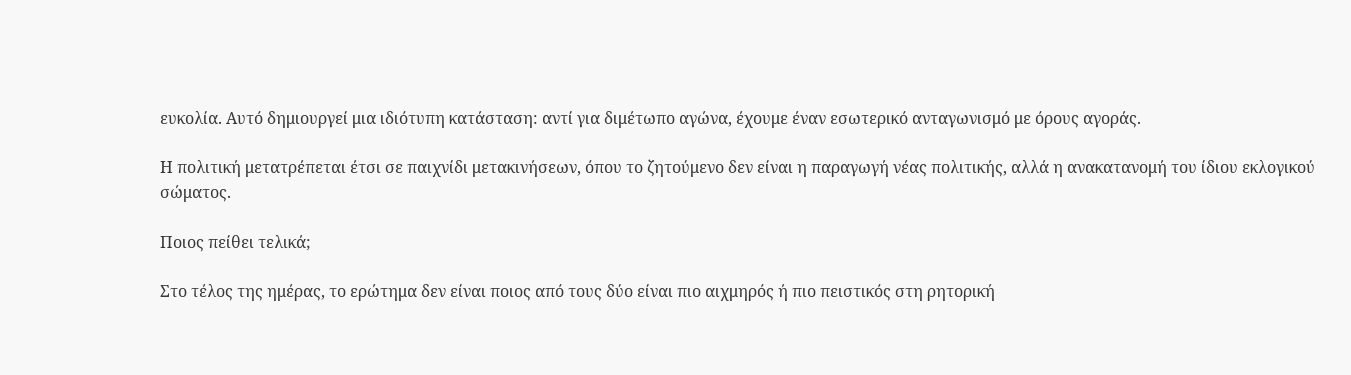ευκολία. Αυτό δημιουργεί μια ιδιότυπη κατάσταση: αντί για διμέτωπο αγώνα, έχουμε έναν εσωτερικό ανταγωνισμό με όρους αγοράς.

Η πολιτική μετατρέπεται έτσι σε παιχνίδι μετακινήσεων, όπου το ζητούμενο δεν είναι η παραγωγή νέας πολιτικής, αλλά η ανακατανομή του ίδιου εκλογικού σώματος.

Ποιος πείθει τελικά;

Στο τέλος της ημέρας, το ερώτημα δεν είναι ποιος από τους δύο είναι πιο αιχμηρός ή πιο πειστικός στη ρητορική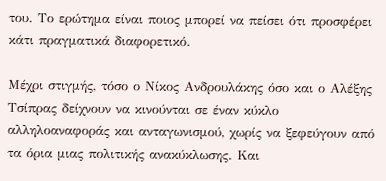του. Το ερώτημα είναι ποιος μπορεί να πείσει ότι προσφέρει κάτι πραγματικά διαφορετικό.

Μέχρι στιγμής, τόσο ο Νίκος Ανδρουλάκης όσο και ο Αλέξης Τσίπρας δείχνουν να κινούνται σε έναν κύκλο αλληλοαναφοράς και ανταγωνισμού, χωρίς να ξεφεύγουν από τα όρια μιας πολιτικής ανακύκλωσης. Και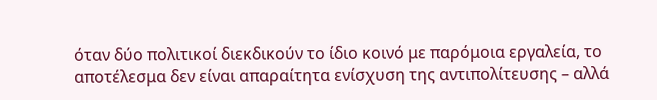όταν δύο πολιτικοί διεκδικούν το ίδιο κοινό με παρόμοια εργαλεία, το αποτέλεσμα δεν είναι απαραίτητα ενίσχυση της αντιπολίτευσης – αλλά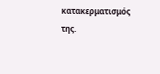κατακερματισμός της.